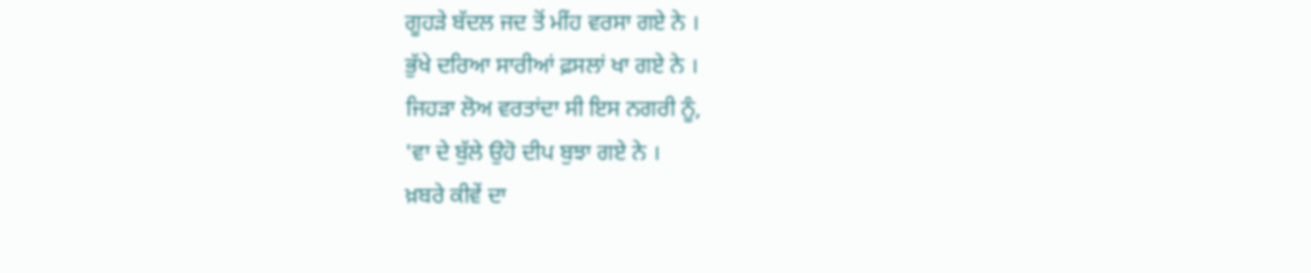ਗੂਹੜੇ ਬੱਦਲ ਜਦ ਤੋਂ ਮੀਂਹ ਵਰਸਾ ਗਏ ਨੇ ।
ਭੁੱਖੇ ਦਰਿਆ ਸਾਰੀਆਂ ਫ਼ਸਲਾਂ ਖਾ ਗਏ ਨੇ ।
ਜਿਹੜਾ ਲੋਅ ਵਰਤਾਂਦਾ ਸੀ ਇਸ ਨਗਰੀ ਨੂੰ,
'ਵਾ ਦੇ ਬੁੱਲੇ ਉਹੋ ਦੀਪ ਬੁਝਾ ਗਏ ਨੇ ।
ਖ਼ਬਰੇ ਕੀਵੇਂ ਦਾ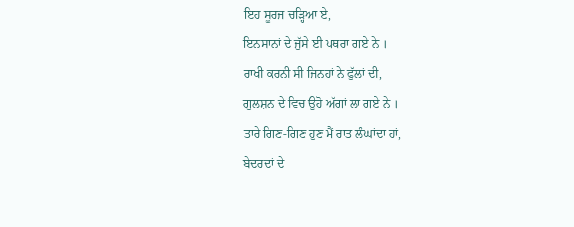ਇਹ ਸੂਰਜ ਚੜ੍ਹਿਆ ਏ,
ਇਨਸਾਨਾਂ ਦੇ ਜੁੱਸੇ ਈ ਪਥਰਾ ਗਏ ਨੇ ।
ਰਾਖੀ ਕਰਨੀ ਸੀ ਜਿਨਹਾਂ ਨੇ ਫੁੱਲਾਂ ਦੀ,
ਗੁਲਸ਼ਨ ਦੇ ਵਿਚ ਉਹੋ ਅੱਗਾਂ ਲਾ ਗਏ ਨੇ ।
ਤਾਰੇ ਗਿਣ-ਗਿਣ ਹੁਣ ਮੈਂ ਰਾਤ ਲੰਘਾਂਦਾ ਹਾਂ,
ਬੇਦਰਦਾਂ ਦੇ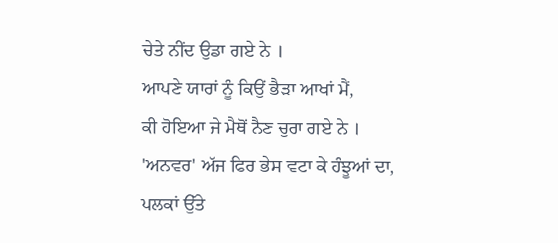ਚੇਤੇ ਨੀਂਦ ਉਡਾ ਗਏ ਨੇ ।
ਆਪਣੇ ਯਾਰਾਂ ਨੂੰ ਕਿਉਂ ਭੈੜਾ ਆਖਾਂ ਮੈਂ,
ਕੀ ਹੋਇਆ ਜੇ ਮੈਥੋਂ ਨੈਣ ਚੁਰਾ ਗਏ ਨੇ ।
'ਅਨਵਰ' ਅੱਜ ਫਿਰ ਭੇਸ ਵਟਾ ਕੇ ਹੰਝੂਆਂ ਦਾ,
ਪਲਕਾਂ ਉੱਤੇ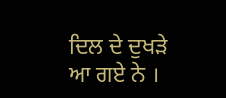ਦਿਲ ਦੇ ਦੁਖੜੇ ਆ ਗਏ ਨੇ ।